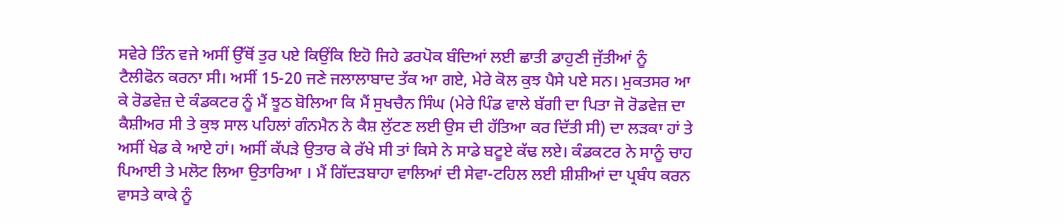ਸਵੇਰੇ ਤਿੰਨ ਵਜੇ ਅਸੀਂ ਉੱਥੋਂ ਤੁਰ ਪਏ ਕਿਉਂਕਿ ਇਹੋ ਜਿਹੇ ਡਰਪੋਕ ਬੰਦਿਆਂ ਲਈ ਛਾਤੀ ਡਾਹੁਣੀ ਜੁੱਤੀਆਂ ਨੂੰ ਟੈਲੀਫੋਨ ਕਰਨਾ ਸੀ। ਅਸੀਂ 15-20 ਜਣੇ ਜਲਾਲਾਬਾਦ ਤੱਕ ਆ ਗਏ, ਮੇਰੇ ਕੋਲ ਕੁਝ ਪੈਸੇ ਪਏ ਸਨ। ਮੁਕਤਸਰ ਆ ਕੇ ਰੋਡਵੇਜ਼ ਦੇ ਕੰਡਕਟਰ ਨੂੰ ਮੈਂ ਝੂਠ ਬੋਲਿਆ ਕਿ ਮੈਂ ਸੁਖਚੈਨ ਸਿੰਘ (ਮੇਰੇ ਪਿੰਡ ਵਾਲੇ ਬੱਗੀ ਦਾ ਪਿਤਾ ਜੋ ਰੋਡਵੇਜ਼ ਦਾ ਕੈਸ਼ੀਅਰ ਸੀ ਤੇ ਕੁਝ ਸਾਲ ਪਹਿਲਾਂ ਗੰਨਮੈਨ ਨੇ ਕੈਸ਼ ਲੁੱਟਣ ਲਈ ਉਸ ਦੀ ਹੱਤਿਆ ਕਰ ਦਿੱਤੀ ਸੀ) ਦਾ ਲੜਕਾ ਹਾਂ ਤੇ ਅਸੀਂ ਖੇਡ ਕੇ ਆਏ ਹਾਂ। ਅਸੀਂ ਕੱਪੜੇ ਉਤਾਰ ਕੇ ਰੱਖੇ ਸੀ ਤਾਂ ਕਿਸੇ ਨੇ ਸਾਡੇ ਬਟੂਏ ਕੱਢ ਲਏ। ਕੰਡਕਟਰ ਨੇ ਸਾਨੂੰ ਚਾਹ ਪਿਆਈ ਤੇ ਮਲੋਟ ਲਿਆ ਉਤਾਰਿਆ । ਮੈਂ ਗਿੱਦੜਬਾਹਾ ਵਾਲਿਆਂ ਦੀ ਸੇਵਾ-ਟਹਿਲ ਲਈ ਸ਼ੀਸ਼ੀਆਂ ਦਾ ਪ੍ਰਬੰਧ ਕਰਨ ਵਾਸਤੇ ਕਾਕੇ ਨੂੰ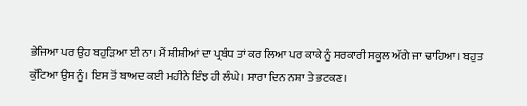ਭੇਜਿਆ ਪਰ ਉਹ ਬਹੁੜਿਆ ਈ ਨਾ। ਮੈਂ ਸ਼ੀਸ਼ੀਆਂ ਦਾ ਪ੍ਰਬੰਧ ਤਾਂ ਕਰ ਲਿਆ ਪਰ ਕਾਕੇ ਨੂੰ ਸਰਕਾਰੀ ਸਕੂਲ ਅੱਗੇ ਜਾ ਢਾਹਿਆ। ਬਹੁਤ ਕੁੱਟਿਆ ਉਸ ਨੂੰ। ਇਸ ਤੋਂ ਬਾਅਦ ਕਈ ਮਹੀਨੇ ਇੰਝ ਹੀ ਲੰਘੇ। ਸਾਰਾ ਦਿਨ ਨਸ਼ਾ ਤੇ ਭਟਕਣ।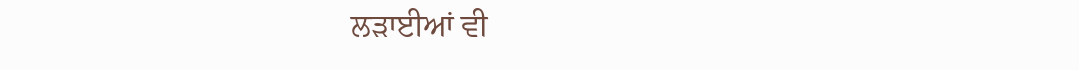ਲੜਾਈਆਂ ਵੀ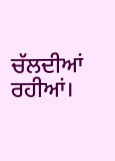ਚੱਲਦੀਆਂ ਰਹੀਆਂ।